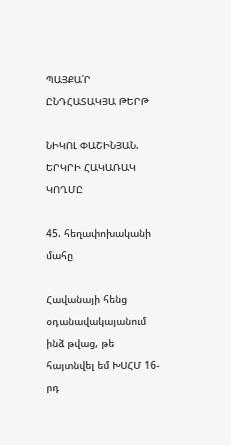ՊԱՅՔԱ՛Ր
ԸՆԴՀԱՏԱԿՅԱ ԹԵՐԹ

ՆԻԿՈԼ ՓԱՇԻՆՅԱՆ. ԵՐԿՐԻ ՀԱԿԱՌԱԿ ԿՈՂՄԸ

45. հեղափոխականի մահը

Հավանայի հենց օդանավակայանում ինձ թվաց, թե հայտնվել եմ ԽՍՀՄ 16-րդ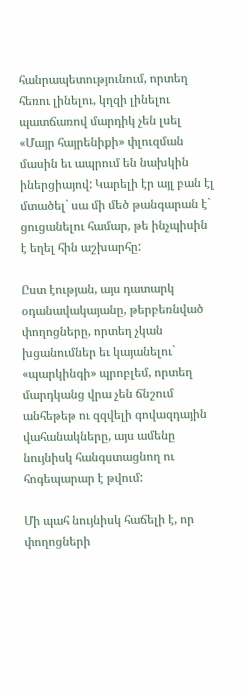հանրապետությունում, որտեղ հեռու լինելու, կղզի լինելու պատճառով մարդիկ չեն լսել «Մայր հայրենիքի» փլուզման մասին եւ ապրում են նախկին իներցիայով: Կարելի էր այլ բան էլ մտածել` սա մի մեծ թանգարան է` ցուցանելու համար, թե ինչպիսին է եղել հին աշխարհը:

Ըստ էության, այս դատարկ օդանավակայանը, թերբեռնված փողոցները, որտեղ չկան խցանումներ եւ կայանելու` «պարկինգի» պրոբլեմ, որտեղ մարդկանց վրա չեն ճնշում անհեթեթ ու զզվելի գովազդային վահանակները, այս ամենը նույնիսկ հանգստացնող ու հոգեպարար է թվում:

Մի պահ նույնիսկ հաճելի է, որ փողոցների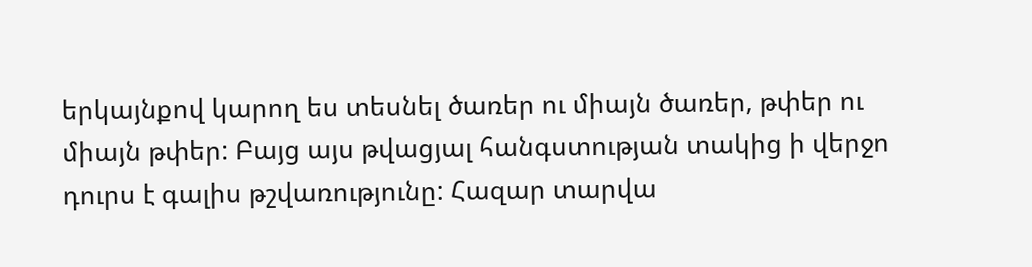երկայնքով կարող ես տեսնել ծառեր ու միայն ծառեր, թփեր ու միայն թփեր: Բայց այս թվացյալ հանգստության տակից ի վերջո դուրս է գալիս թշվառությունը: Հազար տարվա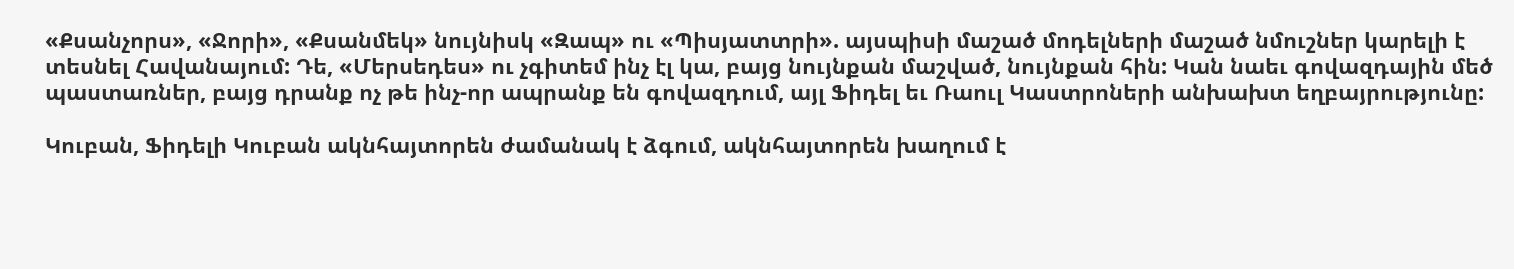«Քսանչորս», «Ջորի», «Քսանմեկ» նույնիսկ «Զապ» ու «Պիսյատտրի». այսպիսի մաշած մոդելների մաշած նմուշներ կարելի է տեսնել Հավանայում: Դե, «Մերսեդես» ու չգիտեմ ինչ էլ կա, բայց նույնքան մաշված, նույնքան հին: Կան նաեւ գովազդային մեծ պաստառներ, բայց դրանք ոչ թե ինչ-որ ապրանք են գովազդում, այլ Ֆիդել եւ Ռաուլ Կաստրոների անխախտ եղբայրությունը:

Կուբան, Ֆիդելի Կուբան ակնհայտորեն ժամանակ է ձգում, ակնհայտորեն խաղում է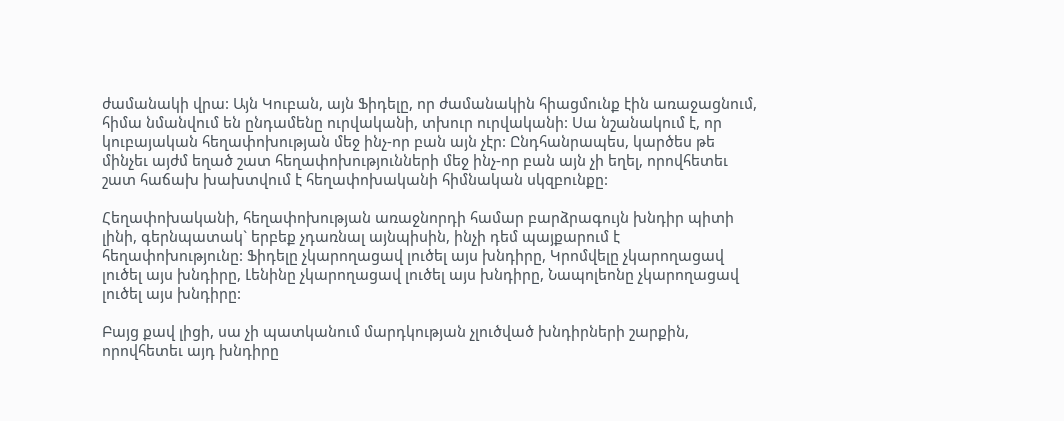ժամանակի վրա: Այն Կուբան, այն Ֆիդելը, որ ժամանակին հիացմունք էին առաջացնում, հիմա նմանվում են ընդամենը ուրվականի, տխուր ուրվականի: Սա նշանակում է, որ կուբայական հեղափոխության մեջ ինչ-որ բան այն չէր: Ընդհանրապես, կարծես թե մինչեւ այժմ եղած շատ հեղափոխությունների մեջ ինչ-որ բան այն չի եղել, որովհետեւ շատ հաճախ խախտվում է հեղափոխականի հիմնական սկզբունքը:

Հեղափոխականի, հեղափոխության առաջնորդի համար բարձրագույն խնդիր պիտի լինի, գերնպատակ` երբեք չդառնալ այնպիսին, ինչի դեմ պայքարում է հեղափոխությունը: Ֆիդելը չկարողացավ լուծել այս խնդիրը, Կրոմվելը չկարողացավ լուծել այս խնդիրը, Լենինը չկարողացավ լուծել այս խնդիրը, Նապոլեոնը չկարողացավ լուծել այս խնդիրը:

Բայց քավ լիցի, սա չի պատկանում մարդկության չլուծված խնդիրների շարքին, որովհետեւ այդ խնդիրը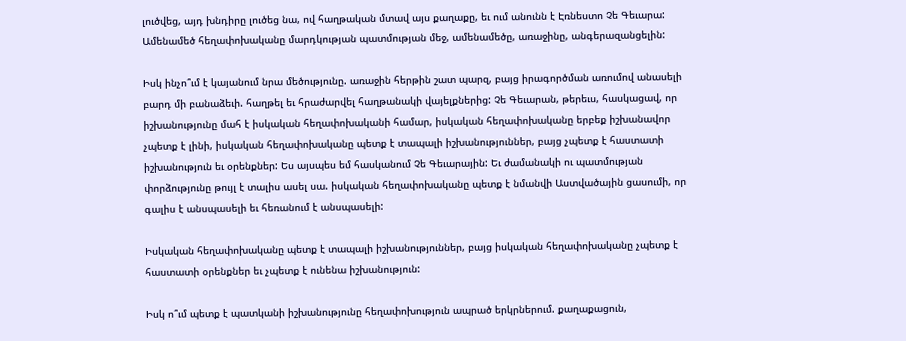լուծվեց, այդ խնդիրը լուծեց նա, ով հաղթական մտավ այս քաղաքը, եւ ում անունն է Էռնեստո Չե Գեւարա: Ամենամեծ հեղափոխականը մարդկության պատմության մեջ, ամենամեծը, առաջինը, անգերազանցելին:

Իսկ ինչո՞ւմ է կայանում նրա մեծությունը. առաջին հերթին շատ պարզ, բայց իրագործման առումով անասելի բարդ մի բանաձեւի. հաղթել եւ հրաժարվել հաղթանակի վայելքներից: Չե Գեւարան, թերեւս, հասկացավ, որ իշխանությունը մահ է իսկական հեղափոխականի համար, իսկական հեղափոխականը երբեք իշխանավոր չպետք է լինի, իսկական հեղափոխականը պետք է տապալի իշխանություններ, բայց չպետք է հաստատի իշխանություն եւ օրենքներ: Ես այսպես եմ հասկանում Չե Գեւարային: Եւ ժամանակի ու պատմության փորձությունը թույլ է տալիս ասել սա. իսկական հեղափոխականը պետք է նմանվի Աստվածային ցասումի, որ գալիս է անսպասելի եւ հեռանում է անսպասելի:

Իսկական հեղափոխականը պետք է տապալի իշխանություններ, բայց իսկական հեղափոխականը չպետք է հաստատի օրենքներ եւ չպետք է ունենա իշխանություն:

Իսկ ո՞ւմ պետք է պատկանի իշխանությունը հեղափոխություն ապրած երկրներում. քաղաքացուն,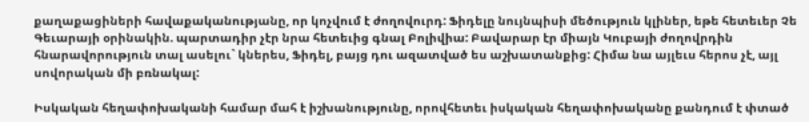քաղաքացիների հավաքականությանը, որ կոչվում է ժողովուրդ: Ֆիդելը նույնպիսի մեծություն կլիներ, եթե հետեւեր Չե Գեւարայի օրինակին. պարտադիր չէր նրա հետեւից գնալ Բոլիվիա: Բավարար էր միայն Կուբայի ժողովրդին հնարավորություն տալ ասելու` կներես, Ֆիդել, բայց դու ազատված ես աշխատանքից: Հիմա նա այլեւս հերոս չէ, այլ սովորական մի բռնակալ:

Իսկական հեղափոխականի համար մահ է իշխանությունը, որովհետեւ իսկական հեղափոխականը քանդում է փտած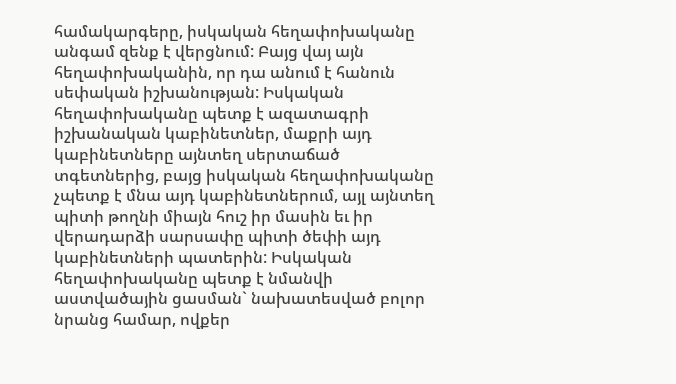համակարգերը, իսկական հեղափոխականը անգամ զենք է վերցնում: Բայց վայ այն հեղափոխականին, որ դա անում է հանուն սեփական իշխանության: Իսկական հեղափոխականը պետք է ազատագրի իշխանական կաբինետներ, մաքրի այդ կաբինետները այնտեղ սերտաճած տգետներից, բայց իսկական հեղափոխականը չպետք է մնա այդ կաբինետներում, այլ այնտեղ պիտի թողնի միայն հուշ իր մասին եւ իր վերադարձի սարսափը պիտի ծեփի այդ կաբինետների պատերին: Իսկական հեղափոխականը պետք է նմանվի աստվածային ցասման` նախատեսված բոլոր նրանց համար, ովքեր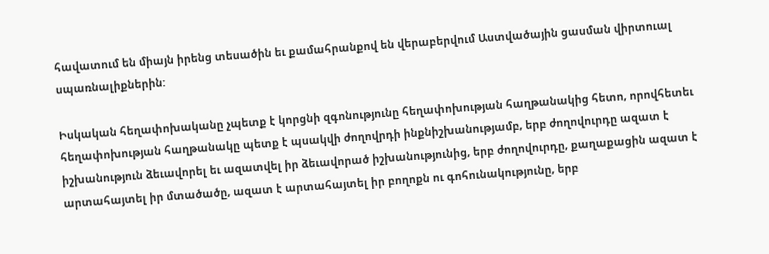հավատում են միայն իրենց տեսածին եւ քամահրանքով են վերաբերվում Աստվածային ցասման վիրտուալ սպառնալիքներին:

Իսկական հեղափոխականը չպետք է կորցնի զգոնությունը հեղափոխության հաղթանակից հետո, որովհետեւ հեղափոխության հաղթանակը պետք է պսակվի ժողովրդի ինքնիշխանությամբ, երբ ժողովուրդը ազատ է իշխանություն ձեւավորել եւ ազատվել իր ձեւավորած իշխանությունից, երբ ժողովուրդը, քաղաքացին ազատ է արտահայտել իր մտածածը, ազատ է արտահայտել իր բողոքն ու գոհունակությունը, երբ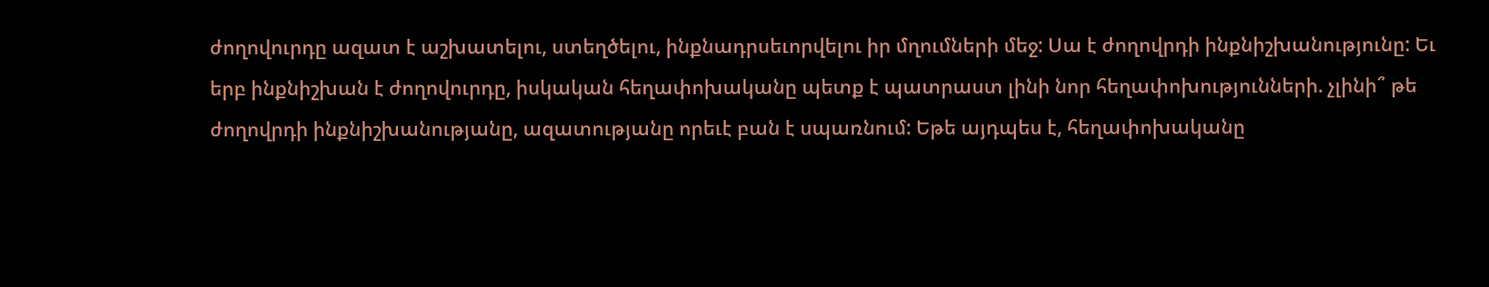ժողովուրդը ազատ է աշխատելու, ստեղծելու, ինքնադրսեւորվելու իր մղումների մեջ: Սա է ժողովրդի ինքնիշխանությունը: Եւ երբ ինքնիշխան է ժողովուրդը, իսկական հեղափոխականը պետք է պատրաստ լինի նոր հեղափոխությունների. չլինի՞ թե ժողովրդի ինքնիշխանությանը, ազատությանը որեւէ բան է սպառնում: Եթե այդպես է, հեղափոխականը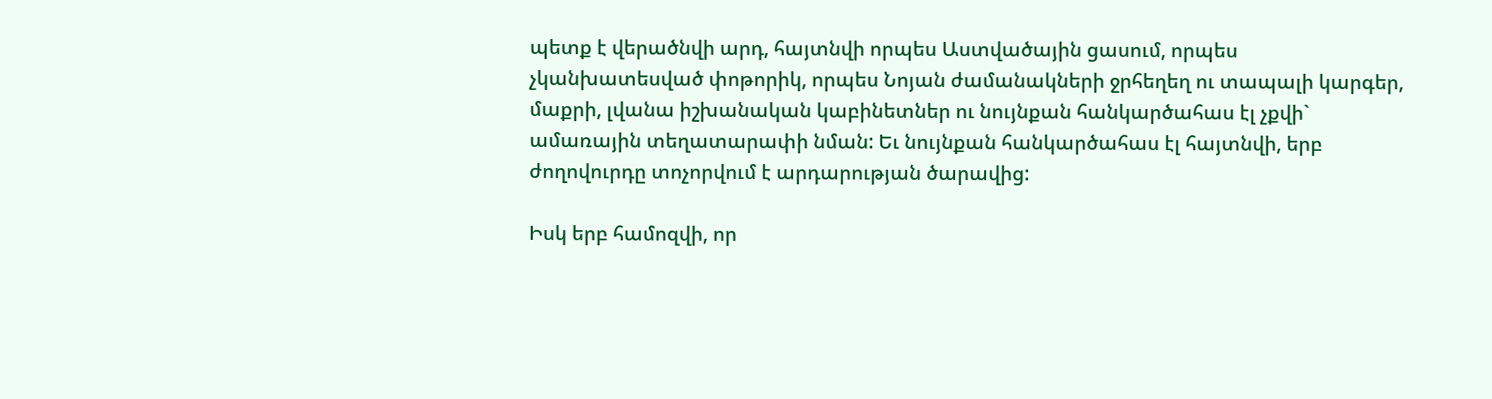պետք է վերածնվի արդ, հայտնվի որպես Աստվածային ցասում, որպես չկանխատեսված փոթորիկ, որպես Նոյան ժամանակների ջրհեղեղ ու տապալի կարգեր, մաքրի, լվանա իշխանական կաբինետներ ու նույնքան հանկարծահաս էլ չքվի` ամառային տեղատարափի նման: Եւ նույնքան հանկարծահաս էլ հայտնվի, երբ ժողովուրդը տոչորվում է արդարության ծարավից:

Իսկ երբ համոզվի, որ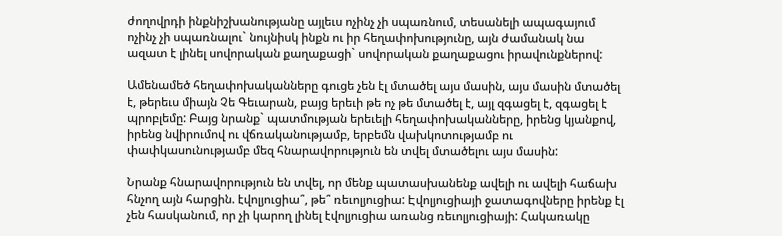ժողովրդի ինքնիշխանությանը այլեւս ոչինչ չի սպառնում, տեսանելի ապագայում ոչինչ չի սպառնալու` նույնիսկ ինքն ու իր հեղափոխությունը, այն ժամանակ նա ազատ է լինել սովորական քաղաքացի` սովորական քաղաքացու իրավունքներով:

Ամենամեծ հեղափոխականները գուցե չեն էլ մտածել այս մասին, այս մասին մտածել է, թերեւս միայն Չե Գեւարան, բայց երեւի թե ոչ թե մտածել է, այլ զգացել է, զգացել է պրոբլեմը: Բայց նրանք` պատմության երեւելի հեղափոխականները, իրենց կյանքով, իրենց նվիրումով ու վճռականությամբ, երբեմն վախկոտությամբ ու փափկասունությամբ մեզ հնարավորություն են տվել մտածելու այս մասին:

Նրանք հնարավորություն են տվել, որ մենք պատասխանենք ավելի ու ավելի հաճախ հնչող այն հարցին. էվոլյուցիա՞, թե՞ ռեւոլյուցիա: Էվոլյուցիայի ջատագովները իրենք էլ չեն հասկանում, որ չի կարող լինել էվոլյուցիա առանց ռեւոլյուցիայի: Հակառակը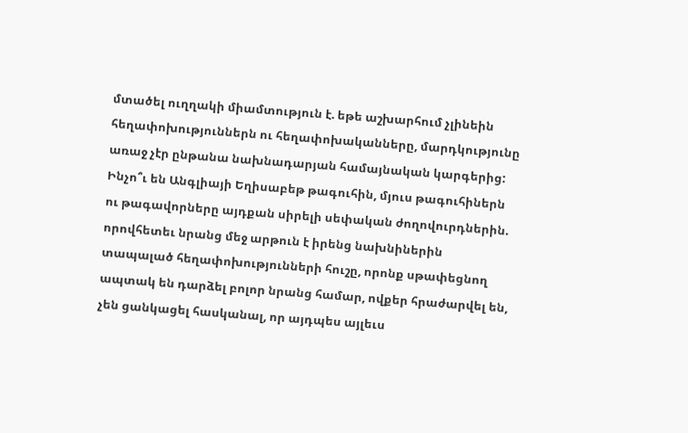մտածել ուղղակի միամտություն է. եթե աշխարհում չլինեին հեղափոխություններն ու հեղափոխականները, մարդկությունը առաջ չէր ընթանա նախնադարյան համայնական կարգերից: Ինչո՞ւ են Անգլիայի Եղիսաբեթ թագուհին, մյուս թագուհիներն ու թագավորները այդքան սիրելի սեփական ժողովուրդներին. որովհետեւ նրանց մեջ արթուն է իրենց նախնիներին տապալած հեղափոխությունների հուշը, որոնք սթափեցնող ապտակ են դարձել բոլոր նրանց համար, ովքեր հրաժարվել են, չեն ցանկացել հասկանալ, որ այդպես այլեւս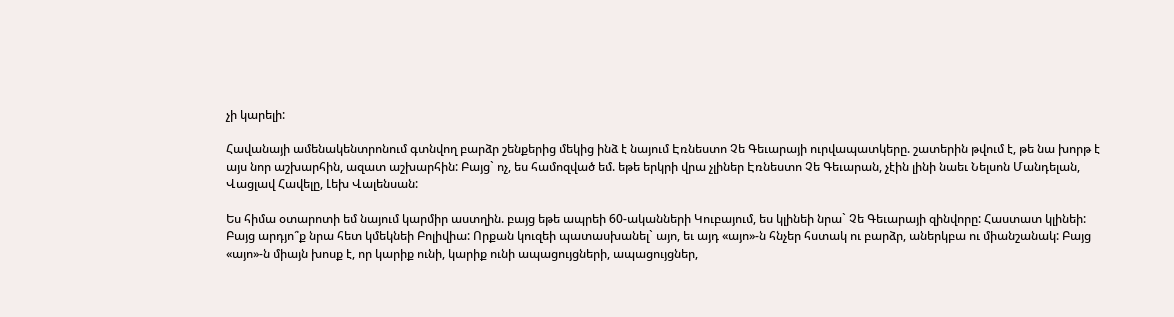չի կարելի:

Հավանայի ամենակենտրոնում գտնվող բարձր շենքերից մեկից ինձ է նայում Էռնեստո Չե Գեւարայի ուրվապատկերը. շատերին թվում է, թե նա խորթ է այս նոր աշխարհին, ազատ աշխարհին: Բայց` ոչ, ես համոզված եմ. եթե երկրի վրա չլիներ Էռնեստո Չե Գեւարան, չէին լինի նաեւ Նելսոն Մանդելան, Վացլավ Հավելը, Լեխ Վալենսան:

Ես հիմա օտարոտի եմ նայում կարմիր աստղին. բայց եթե ապրեի 60-ականների Կուբայում, ես կլինեի նրա` Չե Գեւարայի զինվորը: Հաստատ կլինեի: Բայց արդյո՞ք նրա հետ կմեկնեի Բոլիվիա: Որքան կուզեի պատասխանել` այո, եւ այդ «այո»-ն հնչեր հստակ ու բարձր, աներկբա ու միանշանակ: Բայց «այո»-ն միայն խոսք է, որ կարիք ունի, կարիք ունի ապացույցների, ապացույցներ,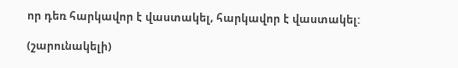որ դեռ հարկավոր է վաստակել, հարկավոր է վաստակել:

(շարունակելի)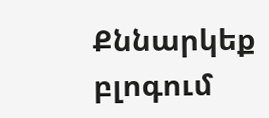Քննարկեք բլոգում